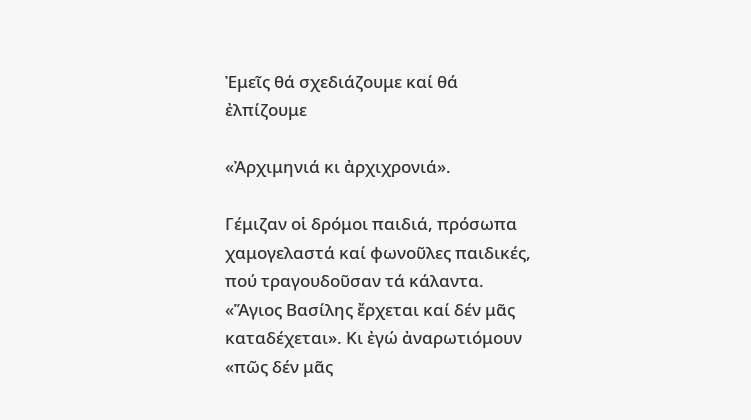Ἐμεῖς θά σχεδιάζουμε καί θά ἐλπίζουμε

«Ἀρχιμηνιά κι ἀρχιχρονιά».

Γέμιζαν οἱ δρόμοι παιδιά, πρόσωπα χαμογελαστά καί φωνοῦλες παιδικές, πού τραγουδοῦσαν τά κάλαντα. «Ἅγιος Βασίλης ἔρχεται καί δέν μᾶς καταδέχεται». Κι ἐγώ ἀναρωτιόμουν «πῶς δέν μᾶς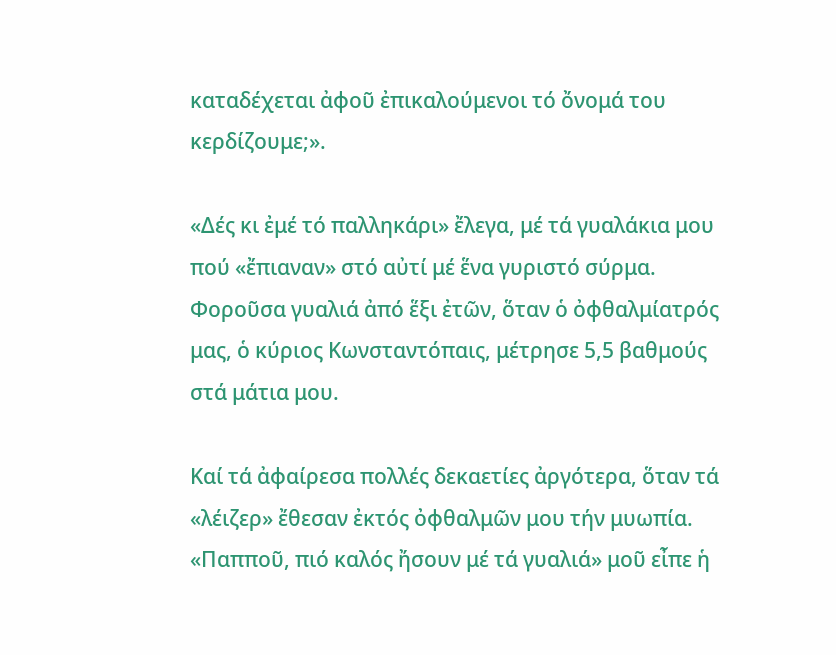καταδέχεται ἀφοῦ ἐπικαλούμενοι τό ὄνομά του κερδίζουμε;».

«Δές κι ἐμέ τό παλληκάρι» ἔλεγα, μέ τά γυαλάκια μου πού «ἔπιαναν» στό αὐτί μέ ἕνα γυριστό σύρμα. Φοροῦσα γυαλιά ἀπό ἕξι ἐτῶν, ὅταν ὁ ὀφθαλμίατρός μας, ὁ κύριος Κωνσταντόπαις, μέτρησε 5,5 βαθμούς στά μάτια μου.

Καί τά ἀφαίρεσα πολλές δεκαετίες ἀργότερα, ὅταν τά «λέιζερ» ἔθεσαν ἐκτός ὀφθαλμῶν μου τήν μυωπία. «Παπποῦ, πιό καλός ἤσουν μέ τά γυαλιά» μοῦ εἶπε ἡ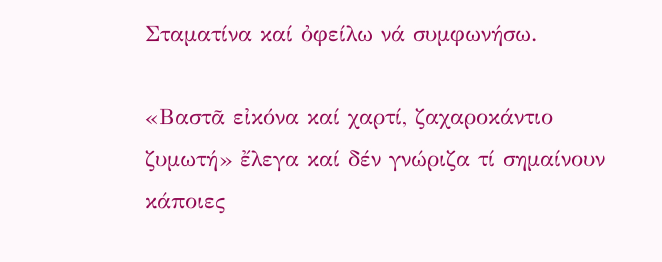Σταματίνα καί ὀφείλω νά συμφωνήσω.

«Βαστᾶ εἰκόνα καί χαρτί, ζαχαροκάντιο ζυμωτή» ἔλεγα καί δέν γνώριζα τί σημαίνουν κάποιες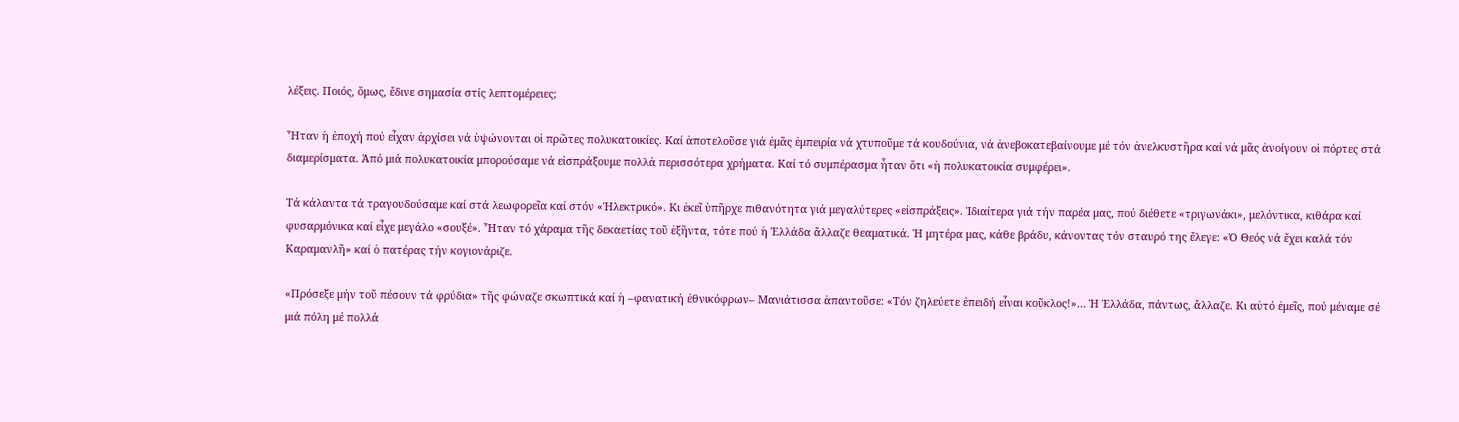λέξεις. Ποιός, ὅμως, ἔδινε σημασία στίς λεπτομέρειες;

Ἦταν ἡ ἐποχή πού εἶχαν ἀρχίσει νά ὑψώνονται οἱ πρῶτες πολυκατοικίες. Καί ἀποτελοῦσε γιά ἐμᾶς ἐμπειρία νά χτυποῦμε τά κουδούνια, νά ἀνεβοκατεβαίνουμε μέ τόν ἀνελκυστῆρα καί νά μᾶς ἀνοίγουν οἱ πόρτες στά διαμερίσματα. Ἀπό μιά πολυκατοικία μπορούσαμε νά εἰσπράξουμε πολλά περισσότερα χρήματα. Καί τό συμπέρασμα ἦταν ὅτι «ἡ πολυκατοικία συμφέρει».

Τά κάλαντα τά τραγουδούσαμε καί στά λεωφορεῖα καί στόν «Ἠλεκτρικό». Κι ἐκεῖ ὑπῆρχε πιθανότητα γιά μεγαλύτερες «εἰσπράξεις». Ἰδιαίτερα γιά τήν παρέα μας, πού διέθετε «τριγωνάκι», μελόντικα, κιθάρα καί φυσαρμόνικα καί εἶχε μεγάλο «σουξέ». Ἦταν τό χάραμα τῆς δεκαετίας τοῦ ἑξῆντα, τότε πού ἡ Ἑλλάδα ἄλλαζε θεαματικά. Ἡ μητέρα μας, κάθε βράδυ, κάνοντας τόν σταυρό της ἔλεγε: «Ὁ Θεός νά ἔχει καλά τόν Καραμανλῆ» καί ὁ πατέρας τήν κογιονάριζε.

«Πρόσεξε μήν τοῦ πέσουν τά φρύδια» τῆς φώναζε σκωπτικά καί ἡ –φανατική ἐθνικόφρων– Μανιάτισσα ἀπαντοῦσε: «Τόν ζηλεύετε ἐπειδή εἶναι κοῦκλος!»… Ἡ Ἑλλάδα, πάντως, ἄλλαζε. Κι αὐτό ἐμεῖς, πού μέναμε σέ μιά πόλη μέ πολλά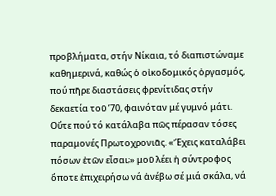προβλήματα, στήν Νίκαια, τό διαπιστώναμε καθημερινά, καθώς ὁ οἰκοδομικός ὀργασμός, πού πῆρε διαστάσεις φρενίτιδας στήν δεκαετία τοῦ ’70, φαινόταν μέ γυμνό μάτι. Οὔτε πού τό κατάλαβα πῶς πέρασαν τόσες παραμονές Πρωτοχρονιᾶς. «Ἔχεις καταλάβει πόσων ἐτῶν εἶσαι;» μοῦ λέει ἡ σύντροφος ὅποτε ἐπιχειρήσω νά ἀνέβω σέ μιά σκάλα, νά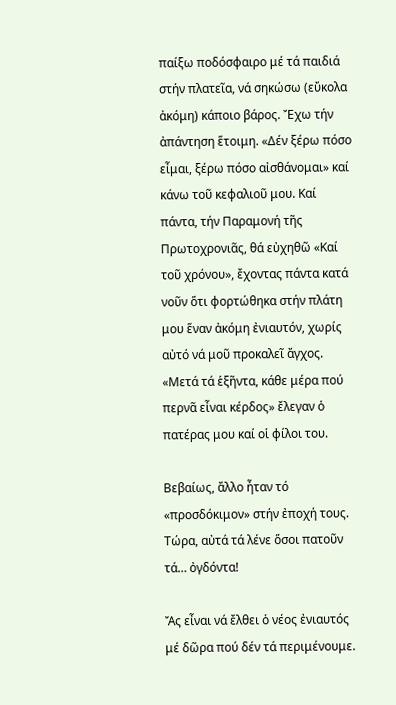παίξω ποδόσφαιρο μέ τά παιδιά στήν πλατεῖα, νά σηκώσω (εὔκολα ἀκόμη) κάποιο βάρος. Ἔχω τήν ἀπάντηση ἕτοιμη. «Δέν ξέρω πόσο εἶμαι, ξέρω πόσο αἰσθάνομαι» καί κάνω τοῦ κεφαλιοῦ μου. Καί πάντα, τήν Παραμονή τῆς Πρωτοχρονιᾶς, θά εὐχηθῶ «Καί τοῦ χρόνου», ἔχοντας πάντα κατά νοῦν ὅτι φορτώθηκα στήν πλάτη μου ἕναν ἀκόμη ἐνιαυτόν, χωρίς αὐτό νά μοῦ προκαλεῖ ἄγχος. «Μετά τά ἑξῆντα, κάθε μέρα πού περνᾶ εἶναι κέρδος» ἔλεγαν ὁ πατέρας μου καί οἱ φίλοι του.

Βεβαίως, ἄλλο ἦταν τό «προσδόκιμον» στήν ἐποχή τους. Τώρα, αὐτά τά λένε ὅσοι πατοῦν τά… ὀγδόντα!

Ἄς εἶναι νά ἔλθει ὁ νέος ἐνιαυτός μέ δῶρα πού δέν τά περιμένουμε.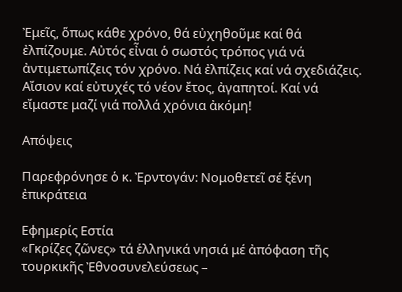Ἐμεῖς, ὅπως κάθε χρόνο, θά εὐχηθοῦμε καί θά ἐλπίζουμε. Αὐτός εἶναι ὁ σωστός τρόπος γιά νά ἀντιμετωπίζεις τόν χρόνο. Νά ἐλπίζεις καί νά σχεδιάζεις. Αἴσιον καί εὐτυχές τό νέον ἔτος, ἀγαπητοί. Καί νά εἴμαστε μαζί γιά πολλά χρόνια ἀκόμη!

Απόψεις

Παρεφρόνησε ὁ κ. Ἐρντογάν: Νομοθετεῖ σέ ξένη ἐπικράτεια

Εφημερίς Εστία
«Γκρίζες ζῶνες» τά ἑλληνικά νησιά μέ ἀπόφαση τῆς τουρκικῆς Ἐθνοσυνελεύσεως –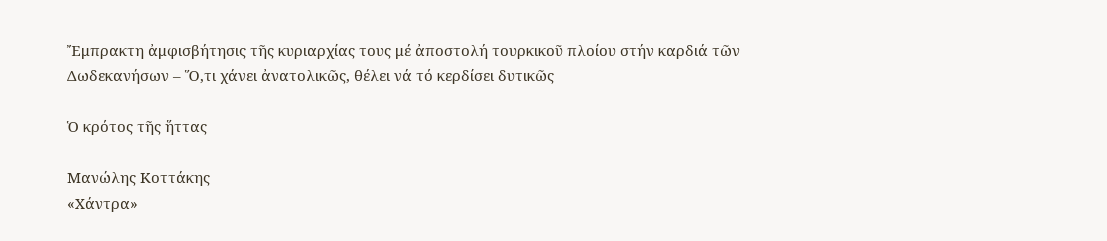Ἔμπρακτη ἀμφισβήτησις τῆς κυριαρχίας τους μέ ἀποστολή τουρκικοῦ πλοίου στήν καρδιά τῶν Δωδεκανήσων – Ὅ,τι χάνει ἀνατολικῶς, θέλει νά τό κερδίσει δυτικῶς

Ὁ κρότος τῆς ἥττας

Μανώλης Κοττάκης
«Χάντρα»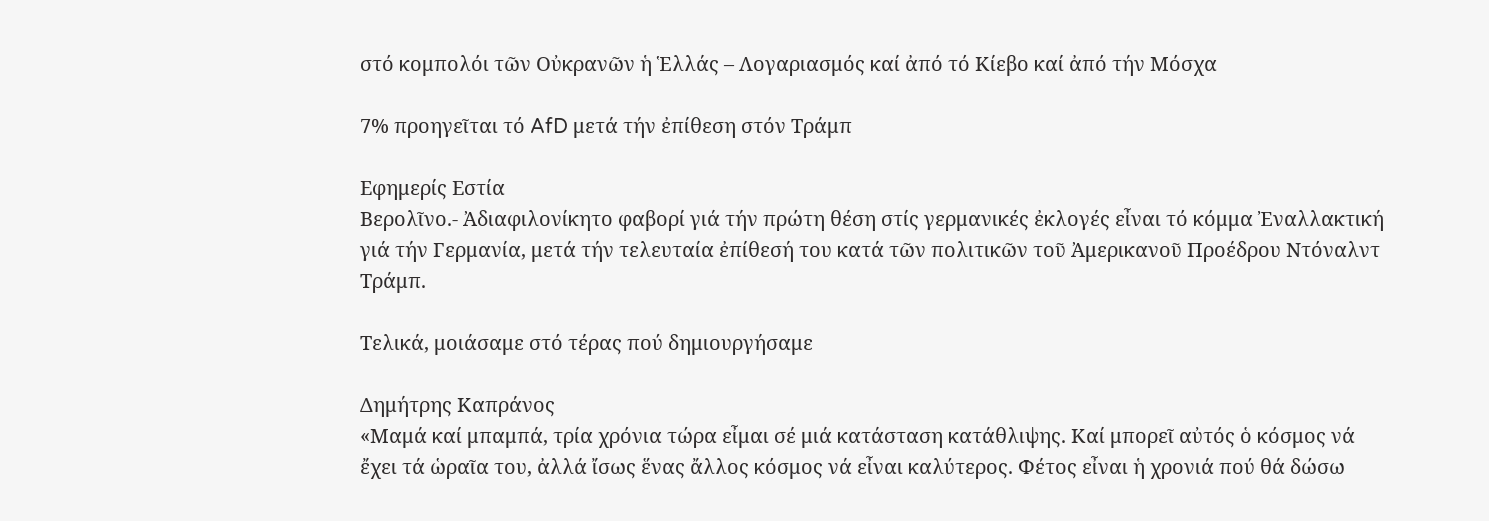στό κομπολόι τῶν Οὐκρανῶν ἡ Ἑλλάς – Λογαριασμός καί ἀπό τό Κίεβο καί ἀπό τήν Μόσχα

7% προηγεῖται τό AfD μετά τήν ἐπίθεση στόν Τράμπ

Εφημερίς Εστία
Βερολῖνο.- Ἀδιαφιλονίκητο φαβορί γιά τήν πρώτη θέση στίς γερμανικές ἐκλογές εἶναι τό κόμμα Ἐναλλακτική γιά τήν Γερμανία, μετά τήν τελευταία ἐπίθεσή του κατά τῶν πολιτικῶν τοῦ Ἀμερικανοῦ Προέδρου Ντόναλντ Τράμπ.

Τελικά, μοιάσαμε στό τέρας πού δημιουργήσαμε

Δημήτρης Καπράνος
«Μαμά καί μπαμπά, τρία χρόνια τώρα εἶμαι σέ μιά κατάσταση κατάθλιψης. Καί μπορεῖ αὐτός ὁ κόσμος νά ἔχει τά ὡραῖα του, ἀλλά ἴσως ἕνας ἄλλος κόσμος νά εἶναι καλύτερος. Φέτος εἶναι ἡ χρονιά πού θά δώσω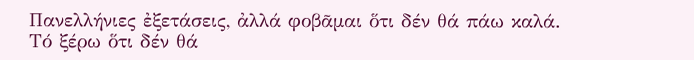Πανελλήνιες ἐξετάσεις, ἀλλά φοβᾶμαι ὅτι δέν θά πάω καλά. Τό ξέρω ὅτι δέν θά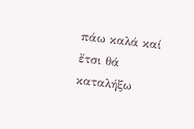πάω καλά καί ἔτσι θά καταλήξω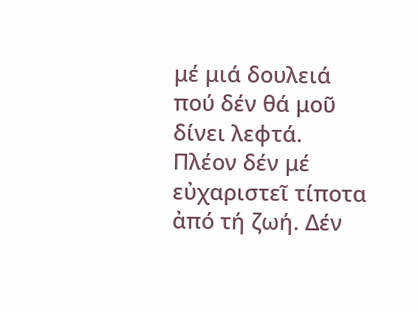μέ μιά δουλειά πού δέν θά μοῦ δίνει λεφτά. Πλέον δέν μέ εὐχαριστεῖ τίποτα ἀπό τή ζωή. Δέν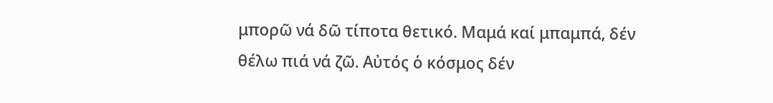μπορῶ νά δῶ τίποτα θετικό. Μαμά καί μπαμπά, δέν θέλω πιά νά ζῶ. Αὐτός ὁ κόσμος δέν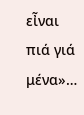εἶναι πιά γιά μένα»…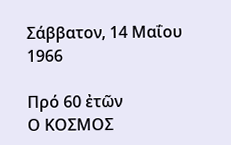Σάββατον, 14 Μαΐου 1966

Πρό 60 ἐτῶν
Ο ΚΟΣΜΟΣ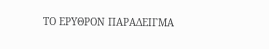ΤΟ ΕΡΥΘΡΟΝ ΠΑΡΑΔΕΙΓΜΑ